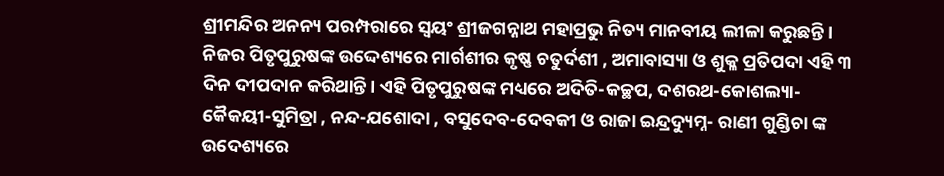ଶ୍ରୀମନ୍ଦିର ଅନନ୍ୟ ପରମ୍ପରାରେ ସ୍ୱୟଂ ଶ୍ରୀଜଗନ୍ନାଥ ମହାପ୍ରଭୁ ନିତ୍ୟ ମାନବୀୟ ଲୀଳା କରୁଛନ୍ତି। ନିଜର ପିତୃପୁରୁଷଙ୍କ ଉଦ୍ଦେଶ୍ୟରେ ମାର୍ଗଶୀର କୃଷ୍ଣ ଚତୁର୍ଦଶୀ , ଅମାବାସ୍ୟା ଓ ଶୁକ୍ଳ ପ୍ରତିପଦା ଏହି ୩ ଦିନ ଦୀପଦାନ କରିଥାନ୍ତି। ଏହି ପିତୃପୁରୁଷଙ୍କ ମଧ୍ୟରେ ଅଦିତି-କଚ୍ଛପ, ଦଶରଥ-କୋଶଲ୍ୟା-କୈକୟୀ-ସୁମିତ୍ରା , ନନ୍ଦ-ଯଶୋଦା , ବସୁଦେବ-ଦେବକୀ ଓ ରାଜା ଇନ୍ଦ୍ରଦ୍ୟୁମ୍ନ- ରାଣୀ ଗୁଣ୍ଡିଚା ଙ୍କ ଉଦେଶ୍ୟରେ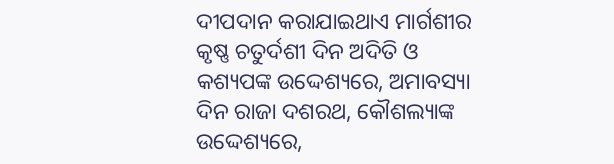ଦୀପଦାନ କରାଯାଇଥାଏ ମାର୍ଗଶୀର କୃଷ୍ଣ ଚତୁର୍ଦଶୀ ଦିନ ଅଦିତି ଓ କଶ୍ୟପଙ୍କ ଉଦ୍ଦେଶ୍ୟରେ, ଅମାବସ୍ୟା ଦିନ ରାଜା ଦଶରଥ, କୌଶଲ୍ୟାଙ୍କ ଉଦ୍ଦେଶ୍ୟରେ,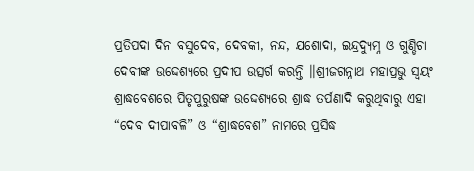ପ୍ରତିପଦା ଦିନ ବସୁଦେବ, ଦେବକୀ, ନନ୍ଦ, ଯଶୋଦା, ଇନ୍ଦ୍ରଦ୍ୟୁମ୍ନ ଓ ଗୁଣ୍ଡିଚା ଦେବୀଙ୍କ ଉଦ୍ଦେଶ୍ୟରେ ପ୍ରଦୀପ ଉତ୍ସର୍ଗ କରନ୍ତି ।।ଶ୍ରୀଜଗନ୍ନାଥ ମହାପ୍ରଭୁ ସ୍ୱୟଂ ଶ୍ରାଦ୍ଧବେଶରେ ପିତୃପୁରୁଷଙ୍କ ଉଦ୍ଦେଶ୍ୟରେ ଶ୍ରାଦ୍ଧ ତର୍ପଣାଦି କରୁଥିବାରୁ ଏହା “ଦେବ ଦୀପାବଳି” ଓ “ଶ୍ରାଦ୍ଧବେଶ” ନାମରେ ପ୍ରସିଦ୍ଧ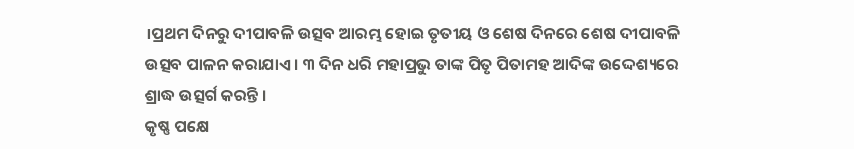।ପ୍ରଥମ ଦିନରୁ ଦୀପାବଳି ଉତ୍ସବ ଆରମ୍ଭ ହୋଇ ତୃତୀୟ ଓ ଶେଷ ଦିନରେ ଶେଷ ଦୀପାବଳି ଉତ୍ସବ ପାଳନ କରାଯାଏ । ୩ ଦିନ ଧରି ମହାପ୍ରଭୁ ତାଙ୍କ ପିତୃ ପିତାମହ ଆଦିଙ୍କ ଉଦ୍ଦେଶ୍ୟରେ ଶ୍ରାଦ୍ଧ ଉତ୍ସର୍ଗ କରନ୍ତି ।
କୃଷ୍ଣ ପକ୍ଷେ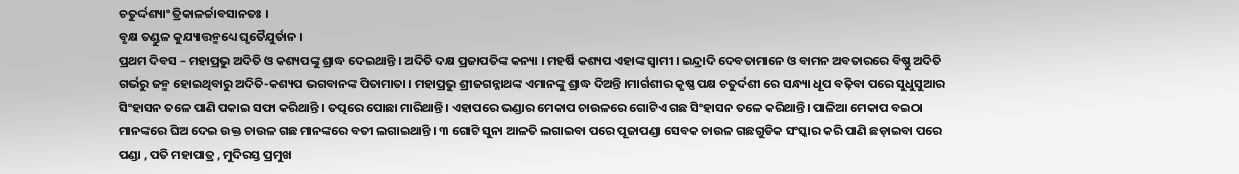ଚତୁର୍ଦ୍ଦଶ୍ୟାଂ ତ୍ରିକାଳର୍ଚ୍ଚାବସାନତଃ ।
ବୃକ୍ଷ ତଣ୍ଡୁଳ କୁଯ୍ୟାତ୍ତନ୍ମଧ୍ୟେ ଘୃତୈଯୁର୍ତାନ ।
ପ୍ରଥମ ଦିବସ – ମହାପ୍ରଭୁ ଅଦିତି ଓ କଶ୍ୟପଙ୍କୁ ଶ୍ରାଦ୍ଧ ଦେଇଥାନ୍ତି । ଅଦିତି ଦକ୍ଷ ପ୍ରଜାପତିଙ୍କ କନ୍ୟା । ମହର୍ଷି କଶ୍ୟପ ଏହାଙ୍କ ସ୍ଵାମୀ । ଇନ୍ଦ୍ରାଦି ଦେବତାମାନେ ଓ ବାମନ ଅବତାରରେ ବିଷ୍ଣୁ ଅଦିତି ଗର୍ଭରୁ ଜନ୍ମ ହୋଇଥିବାରୁ ଅଦିତି-କଶ୍ୟପ ଭଗବାନଙ୍କ ପିତାମାତା । ମହାପ୍ରଭୁ ଶ୍ରୀଜଗନ୍ନାଥଙ୍କ ଏମାନଙ୍କୁ ଶ୍ରାଦ୍ଧ ଦିଅନ୍ତି ।ମାର୍ଗଶୀର କୃଷ୍ଣ ପକ୍ଷ ଚତୁର୍ଦଶୀ ରେ ସନ୍ଧ୍ୟା ଧୂପ ବଢ଼ିବା ପରେ ସୁଧୁସୁଆର ସିଂହାସନ ତଳେ ପାଣି ପକାଇ ସଫା କରିଥାନ୍ତି । ତତ୍ପରେ ପୋଛା ମାରିଥାନ୍ତି। ଏହାପରେ ଭଣ୍ଡାର ମେକାପ ଚାଉଳରେ ଗୋଟିଏ ଗଛ ସିଂହାସନ ତଳେ କରିଥାନ୍ତି। ପାଳିଆ ମେକାପ ବଇଠା ମାନଙ୍କରେ ଘିଅ ଦେଇ ଉକ୍ତ ଚାଉଳ ଗଛ ମାନଙ୍କରେ ବତୀ ଲଗାଇଥାନ୍ତି । ୩ ଗୋଟି ସୁନା ଆଳତି ଲଗାଇବା ପରେ ପୂଜାପଣ୍ଡା ସେବକ ଚାଉଳ ଗଛଗୁଡିକ ସଂସ୍କାର କରି ପାଣି ଛଡ଼ାଇବା ପରେ ପଣ୍ଡା , ପତି ମହାପାତ୍ର , ମୁଦିରସ୍ତ ପ୍ରମୁଖ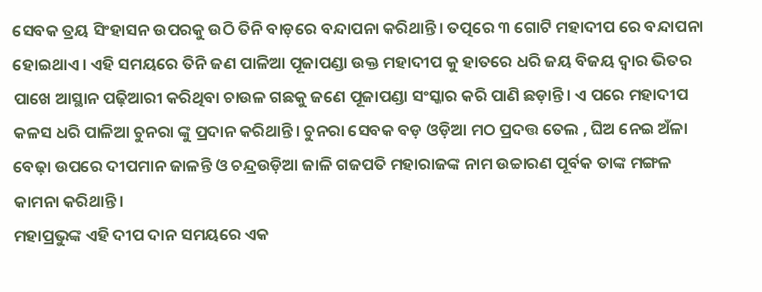ସେବକ ତ୍ରୟ ସିଂହାସନ ଉପରକୁ ଉଠି ତିନି ବାଡ଼ରେ ବନ୍ଦାପନା କରିଥାନ୍ତି। ତତ୍ପରେ ୩ ଗୋଟି ମହାଦୀପ ରେ ବନ୍ଦାପନା ହୋଇଥାଏ। ଏହି ସମୟରେ ତିନି ଜଣ ପାଳିଆ ପୂଜାପଣ୍ଡା ଉକ୍ତ ମହାଦୀପ କୁ ହାତରେ ଧରି ଜୟ ବିଜୟ ଦ୍ୱାର ଭିତର ପାଖେ ଆସ୍ଥାନ ପଢ଼ିଆରୀ କରିଥିବା ଚାଉଳ ଗଛକୁ ଜଣେ ପୂଜାପଣ୍ଡା ସଂସ୍କାର କରି ପାଣି ଛଡ଼ାନ୍ତି। ଏ ପରେ ମହାଦୀପ କଳସ ଧରି ପାଳିଆ ଚୁନରା ଙ୍କୁ ପ୍ରଦାନ କରିଥାନ୍ତି। ଚୁନରା ସେବକ ବଡ଼ ଓଡ଼ିଆ ମଠ ପ୍ରଦତ୍ତ ତେଲ , ଘିଅ ନେଇ ଅଁଳା ବେଢ଼ା ଉପରେ ଦୀପମାନ ଜାଳନ୍ତି ଓ ଚନ୍ଦ୍ରଉଡ଼ିଆ ଜାଳି ଗଜପତି ମହାରାଜଙ୍କ ନାମ ଉଚ୍ଚାରଣ ପୂର୍ବକ ତାଙ୍କ ମଙ୍ଗଳ କାମନା କରିଥାନ୍ତି।
ମହାପ୍ରଭୁଙ୍କ ଏହି ଦୀପ ଦାନ ସମୟରେ ଏକ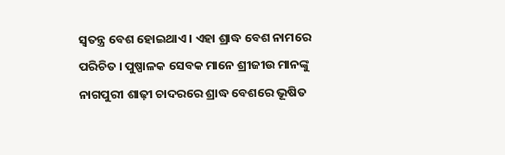ସ୍ୱତନ୍ତ୍ର ବେଶ ହୋଇଥାଏ । ଏହା ଶ୍ରାଦ୍ଧ ବେଶ ନାମରେ ପରିଚିତ । ପୁଷ୍ପାଳକ ସେବକ ମାନେ ଶ୍ରୀଜୀଉ ମାନଙ୍କୁ ନାଗପୁରୀ ଶାଢ଼ୀ ଚାଦରରେ ଶ୍ରାଦ୍ଧ ବେଶରେ ଭୂଷିତ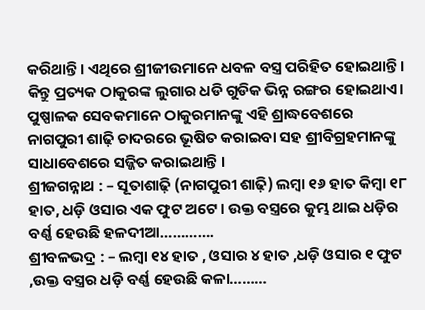କରିଥାନ୍ତି। ଏଥିରେ ଶ୍ରୀଜୀଉମାନେ ଧବଳ ବସ୍ତ୍ର ପରିହିତ ହୋଇଥାନ୍ତି। କିନ୍ତୁ ପ୍ରତ୍ୟକ ଠାକୁରଙ୍କ ଲୁଗାର ଧଡି ଗୁଡିକ ଭିନ୍ନ ରଙ୍ଗର ହୋଇଥାଏ।
ପୁଷ୍ପାଳକ ସେବକମାନେ ଠାକୁରମାନଙ୍କୁ ଏହି ଶ୍ରାଦ୍ଧବେଶରେ ନାଗପୁରୀ ଶାଢ଼ି ଚାଦରରେ ଭୂଷିତ କରାଇବା ସହ ଶ୍ରୀବିଗ୍ରହମାନଙ୍କୁ ସାଧାବେଶରେ ସଜ୍ଜିତ କରାଇଥାନ୍ତି ।
ଶ୍ରୀଜଗନ୍ନାଥ : – ସୂତାଶାଢ଼ି (ନାଗପୁରୀ ଶାଢ଼ି) ଲମ୍ବା ୧୬ ହାତ କିମ୍ବା ୧୮ ହାତ, ଧଡ଼ି ଓସାର ଏକ ଫୁଟ ଅଟେ । ଉକ୍ତ ବସ୍ତ୍ରରେ କୁମ୍ଭ ଥାଇ ଧଡ଼ିର ବର୍ଣ୍ଣ ହେଉଛି ହଳଦୀଆ………….
ଶ୍ରୀବଳଭଦ୍ର : – ଲମ୍ବା ୧୪ ହାତ , ଓସାର ୪ ହାତ ,ଧଡ଼ି ଓସାର ୧ ଫୁଟ ,ଉକ୍ତ ବସ୍ତ୍ରର ଧଡ଼ି ବର୍ଣ୍ଣ ହେଉଛି କଳା………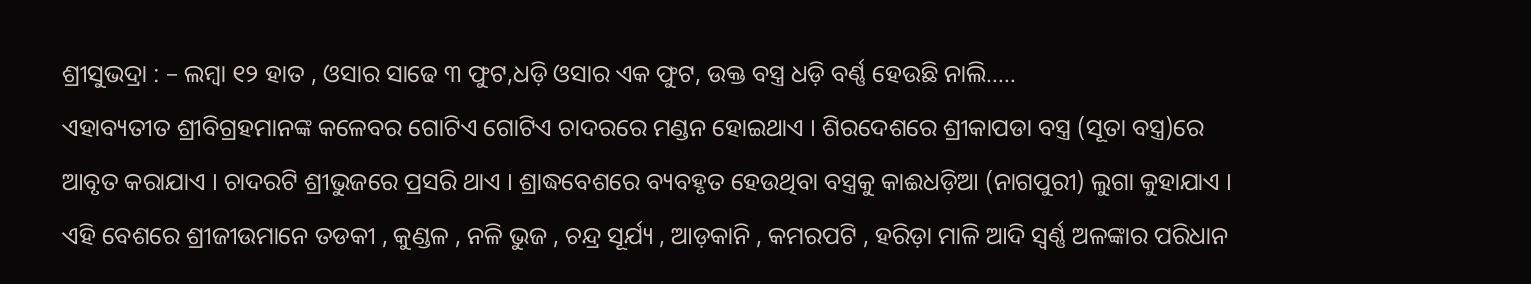ଶ୍ରୀସୁଭଦ୍ରା : – ଲମ୍ବା ୧୨ ହାତ , ଓସାର ସାଢେ ୩ ଫୁଟ,ଧଡ଼ି ଓସାର ଏକ ଫୁଟ, ଉକ୍ତ ବସ୍ତ୍ର ଧଡ଼ି ବର୍ଣ୍ଣ ହେଉଛି ନାଲି…..
ଏହାବ୍ୟତୀତ ଶ୍ରୀବିଗ୍ରହମାନଙ୍କ କଳେବର ଗୋଟିଏ ଗୋଟିଏ ଚାଦରରେ ମଣ୍ଡନ ହୋଇଥାଏ । ଶିରଦେଶରେ ଶ୍ରୀକାପଡା ବସ୍ତ୍ର (ସୂତା ବସ୍ତ୍ର)ରେ ଆବୃତ କରାଯାଏ । ଚାଦରଟି ଶ୍ରୀଭୁଜରେ ପ୍ରସରି ଥାଏ । ଶ୍ରାଦ୍ଧବେଶରେ ବ୍ୟବହୃତ ହେଉଥିବା ବସ୍ତ୍ରକୁ କାଈଧଡ଼ିଆ (ନାଗପୁରୀ) ଲୁଗା କୁହାଯାଏ । ଏହି ବେଶରେ ଶ୍ରୀଜୀଉମାନେ ତଡକୀ , କୁଣ୍ଡଳ , ନଳି ଭୁଜ , ଚନ୍ଦ୍ର ସୂର୍ଯ୍ୟ , ଆଡ଼କାନି , କମରପଟି , ହରିଡ଼ା ମାଳି ଆଦି ସ୍ବର୍ଣ୍ଣ ଅଳଙ୍କାର ପରିଧାନ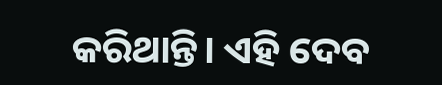କରିଥାନ୍ତି। ଏହି ଦେବ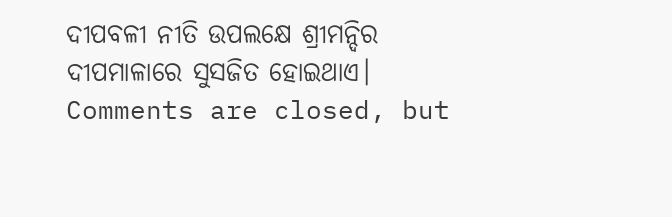ଦୀପବଳୀ ନୀତି ଉପଲକ୍ଷେ ଶ୍ରୀମନ୍ଦିର ଦୀପମାଳାରେ ସୁସଜିତ ହୋଇଥାଏ।
Comments are closed, but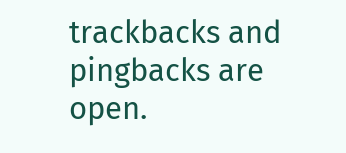trackbacks and pingbacks are open.